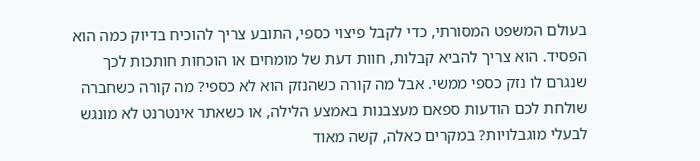בעולם המשפט המסורתי, כדי לקבל פיצוי כספי, התובע צריך להוכיח בדיוק כמה הוא הפסיד. הוא צריך להביא קבלות, חוות דעת של מומחים או הוכחות חותכות לכך שנגרם לו נזק כספי ממשי. אבל מה קורה כשהנזק הוא לא כספי? מה קורה כשחברה שולחת לכם הודעות ספאם מעצבנות באמצע הלילה, או כשאתר אינטרנט לא מונגש לבעלי מוגבלויות? במקרים כאלה, קשה מאוד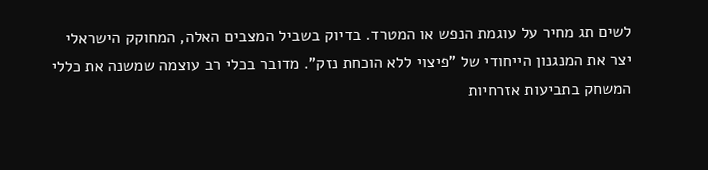לשים תג מחיר על עוגמת הנפש או המטרד. בדיוק בשביל המצבים האלה, המחוקק הישראלי יצר את המנגנון הייחודי של "פיצוי ללא הוכחת נזק". מדובר בכלי רב עוצמה שמשנה את כללי המשחק בתביעות אזרחיות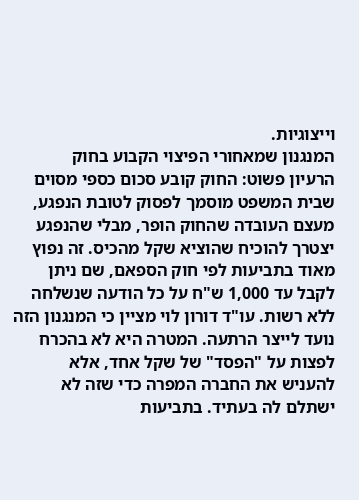וייצוגיות.
המנגנון שמאחורי הפיצוי הקבוע בחוק
הרעיון פשוט: החוק קובע סכום כספי מסוים שבית המשפט מוסמך לפסוק לטובת הנפגע, מעצם העובדה שהחוק הופר, מבלי שהנפגע יצטרך להוכיח שהוציא שקל מהכיס. זה נפוץ מאוד בתביעות לפי חוק הספאם, שם ניתן לקבל עד 1,000 ש"ח על כל הודעה שנשלחה ללא רשות. עו"ד דורון לוי מציין כי המנגנון הזה נועד לייצר הרתעה. המטרה היא לא בהכרח לפצות על "הפסד" של שקל אחד, אלא להעניש את החברה המפרה כדי שזה לא ישתלם לה בעתיד. בתביעות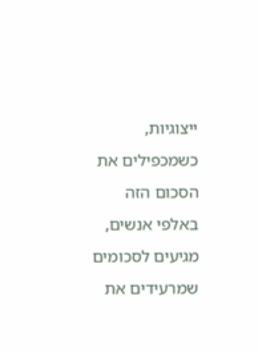ייצוגיות, כשמכפילים את הסכום הזה באלפי אנשים, מגיעים לסכומים שמרעידים את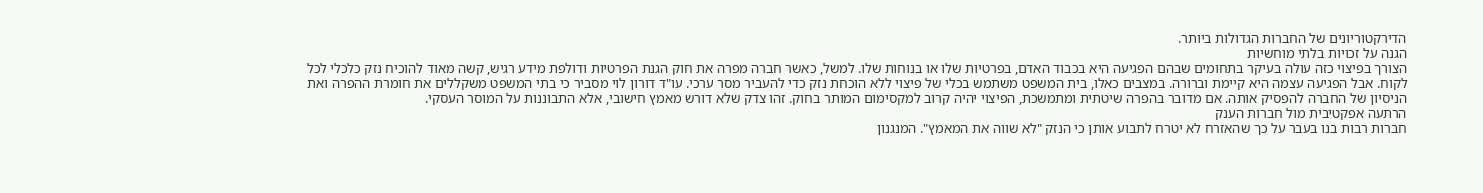הדירקטוריונים של החברות הגדולות ביותר.
הגנה על זכויות בלתי מוחשיות
הצורך בפיצוי כזה עולה בעיקר בתחומים שבהם הפגיעה היא בכבוד האדם, בפרטיות שלו או בנוחות שלו. למשל, כאשר חברה מפרה את חוק הגנת הפרטיות ודולפת מידע רגיש, קשה מאוד להוכיח נזק כלכלי לכל לקוח. אבל הפגיעה עצמה היא קיימת וברורה. במצבים כאלו, בית המשפט משתמש בכלי של פיצוי ללא הוכחת נזק כדי להעביר מסר ערכי. עו"ד דורון לוי מסביר כי בתי המשפט משקללים את חומרת ההפרה ואת הניסיון של החברה להפסיק אותה. אם מדובר בהפרה שיטתית ומתמשכת, הפיצוי יהיה קרוב למקסימום המותר בחוק. זהו צדק שלא דורש מאמץ חישובי, אלא התבוננות על המוסר העסקי.
הרתעה אפקטיבית מול חברות הענק
חברות רבות בנו בעבר על כך שהאזרח לא יטרח לתבוע אותן כי הנזק "לא שווה את המאמץ". המנגנון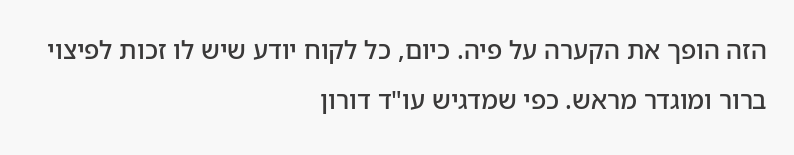הזה הופך את הקערה על פיה. כיום, כל לקוח יודע שיש לו זכות לפיצוי ברור ומוגדר מראש. כפי שמדגיש עו"ד דורון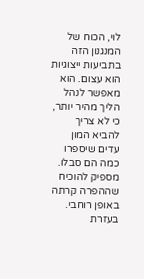לוי, הכוח של המנגנון הזה בתביעות ייצוגיות הוא עצום. הוא מאפשר לנהל הליך מהיר יותר, כי לא צריך להביא המון עדים שיספרו כמה הם סבלו. מספיק להוכיח שההפרה קרתה באופן רוחבי. בעזרת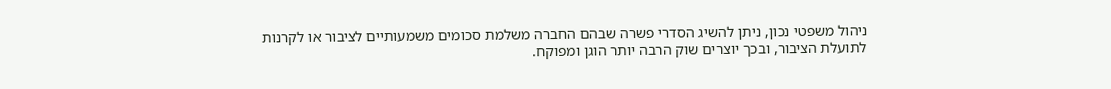ניהול משפטי נכון, ניתן להשיג הסדרי פשרה שבהם החברה משלמת סכומים משמעותיים לציבור או לקרנות לתועלת הציבור, ובכך יוצרים שוק הרבה יותר הוגן ומפוקח.